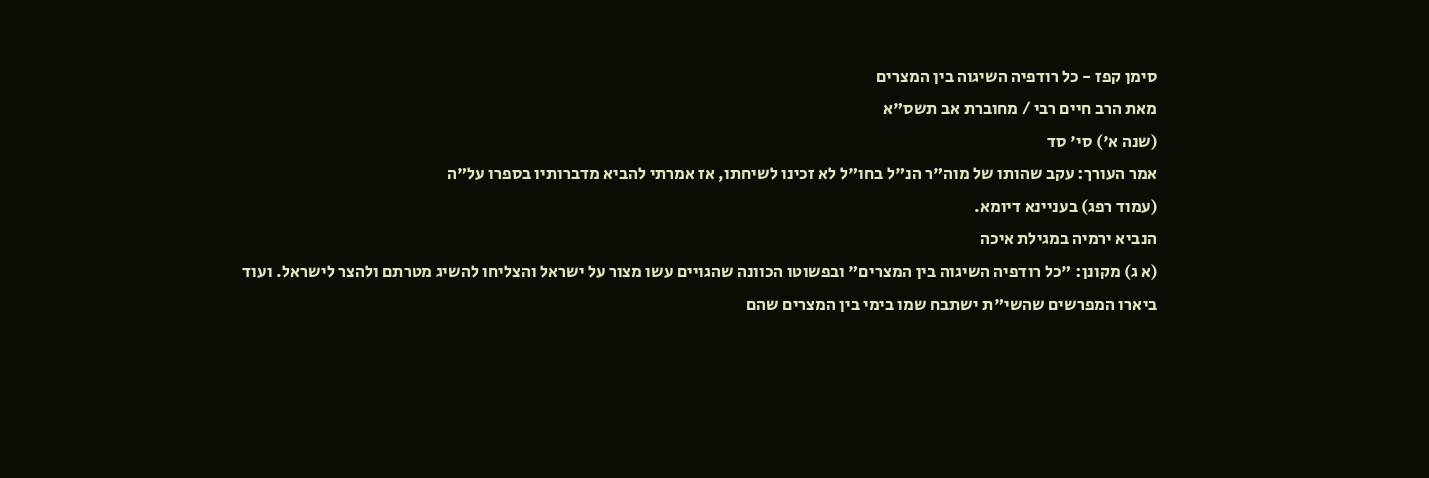סימן קפז - כל רודפיה השיגוה בין המצרים
מאת הרב חיים רבי / מחוברת אב תשס"א
(שנה א') סי' סד
אמר העורך: עקב שהותו של מוה"ר הנ"ל בחו"ל לא זכינו לשיחתו, אז אמרתי להביא מדברותיו בספרו על"ה
(עמוד רפג) בעניינא דיומא.
הנביא ירמיה במגילת איכה
(א ג) מקונן: "כל רודפיה השיגוה בין המצרים" ובפשוטו הכוונה שהגויים עשו מצור על ישראל והצליחו להשיג מטרתם ולהצר לישראל. ועוד ביארו המפרשים שהשי"ת ישתבח שמו בימי בין המצרים שהם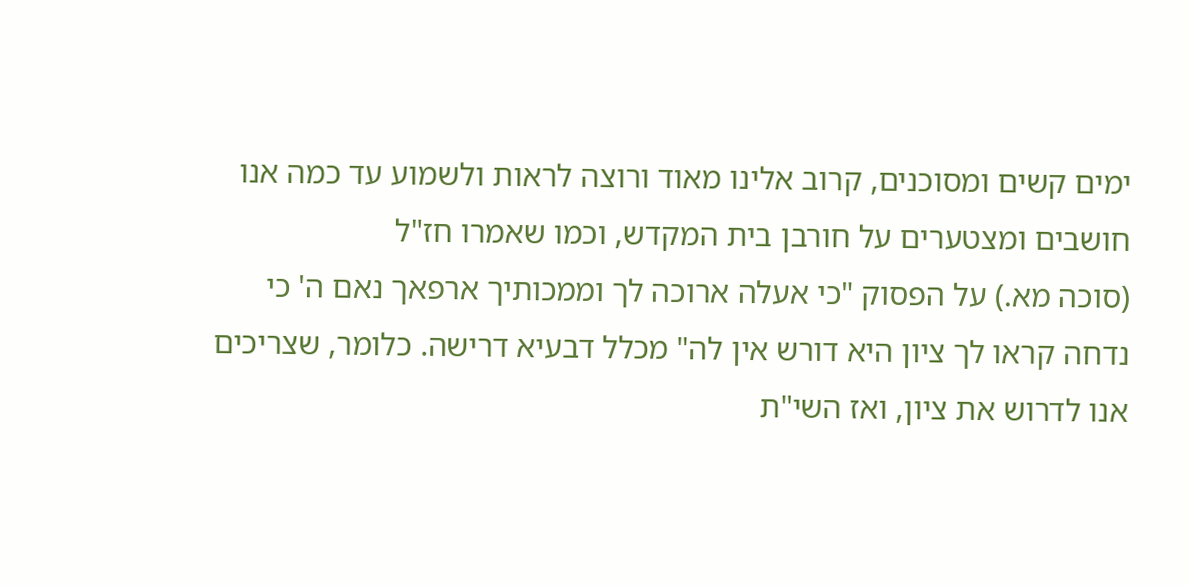ימים קשים ומסוכנים, קרוב אלינו מאוד ורוצה לראות ולשמוע עד כמה אנו חושבים ומצטערים על חורבן בית המקדש, וכמו שאמרו חז"ל
(סוכה מא.) על הפסוק "כי אעלה ארוכה לך וממכותיך ארפאך נאם ה' כי נדחה קראו לך ציון היא דורש אין לה" מכלל דבעיא דרישה. כלומר, שצריכים אנו לדרוש את ציון, ואז השי"ת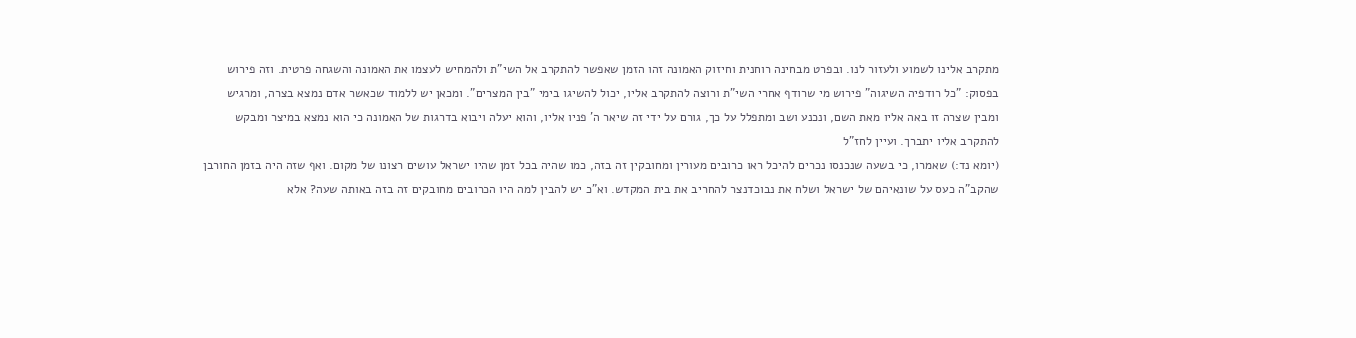מתקרב אלינו לשמוע ולעזור לנו. ובפרט מבחינה רוחנית וחיזוק האמונה זהו הזמן שאפשר להתקרב אל השי"ת ולהמחיש לעצמו את האמונה והשגחה פרטית. וזה פירוש בפסוק: "כל רודפיה השיגוה" פירוש מי שרודף אחרי השי"ת ורוצה להתקרב אליו, יכול להשיגו בימי "בין המצרים". ומכאן יש ללמוד שכאשר אדם נמצא בצרה, ומרגיש ומבין שצרה זו באה אליו מאת השם, ונכנע ושב ומתפלל על כך, גורם על ידי זה שיאר ה' פניו אליו, והוא יעלה ויבוא בדרגות של האמונה כי הוא נמצא במיצר ומבקש להתקרב אליו יתברך. ועיין לחז"ל
(יומא נד:) שאמרו, כי בשעה שנכנסו נכרים להיכל ראו כרובים מעורין ומחובקין זה בזה, כמו שהיה בכל זמן שהיו ישראל עושים רצונו של מקום. ואף שזה היה בזמן החורבן שהקב"ה כעס על שונאיהם של ישראל ושלח את נבוכדנצר להחריב את בית המקדש. וא"כ יש להבין למה היו הכרובים מחובקים זה בזה באותה שעה? אלא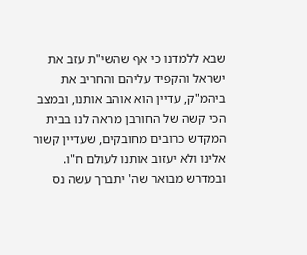שבא ללמדנו כי אף שהשי"ת עזב את ישראל והקפיד עליהם והחריב את ביהמ"ק, עדיין הוא אוהב אותנו, ובמצב הכי קשה של החורבן מראה לנו בבית המקדש כרובים מחובקים, שעדיין קשור אלינו ולא יעזוב אותנו לעולם ח"ו. ובמדרש מבואר שה' יתברך עשה נס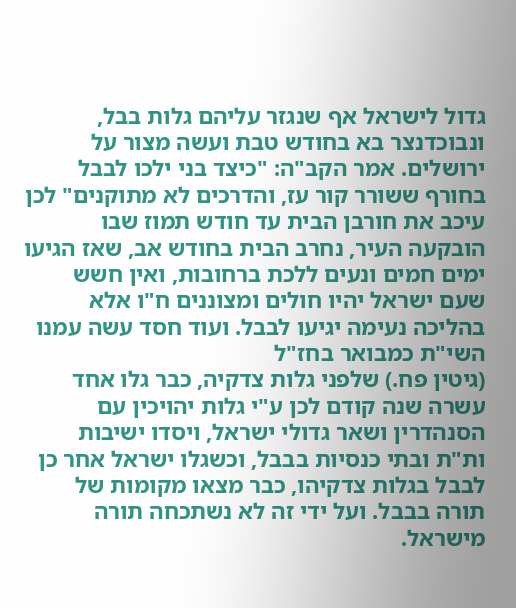גדול לישראל אף שנגזר עליהם גלות בבל, ונבוכדנצר בא בחודש טבת ועשה מצור על ירושלים. אמר הקב"ה: "כיצד בני ילכו לבבל בחורף ששורר קור עז, והדרכים לא מתוקנים" לכן עיכב את חורבן הבית עד חודש תמוז שבו הובקעה העיר, נחרב הבית בחודש אב, שאז הגיעו ימים חמים ונעים ללכת ברחובות, ואין חשש שעם ישראל יהיו חולים ומצוננים ח"ו אלא בהליכה נעימה יגיעו לבבל. ועוד חסד עשה עמנו השי"ת כמבואר בחז"ל
(גיטין פח.) שלפני גלות צדקיה, כבר גלו אחד עשרה שנה קודם לכן ע"י גלות יהויכין עם הסנהדרין ושאר גדולי ישראל, ויסדו ישיבות ות"ת ובתי כנסיות בבבל, וכשגלו ישראל אחר כן לבבל בגלות צדקיהו, כבר מצאו מקומות של תורה בבבל. ועל ידי זה לא נשתכחה תורה מישראל.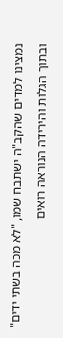נמצינו למדים שהקב"ה ישתבח שמו, "לא מכה בשתי ידים" ובתוך הגלות והירידה הנוראה רואים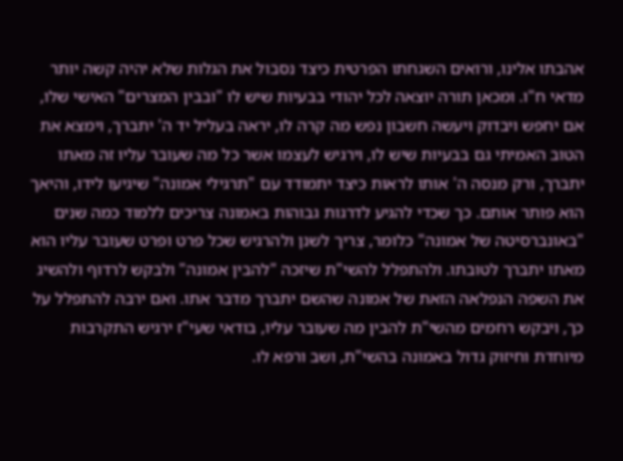אהבתו אלינו, ורואים השגחתו הפרטית כיצד נסבול את הגלות שלא יהיה קשה יותר מדאי ח"ו. ומכאן תורה יוצאה לכל יהודי בבעיות שיש לו "ובבין המצרים" האישי שלו, אם יחפש ויבדוק ויעשה חשבון נפש מה קרה לו, יראה בעליל יד ה' יתברך, וימצא את הטוב האמיתי גם בבעיות שיש לו, וירגיש לעצמו אשר כל מה שעובר עליו זה מאתו יתברך, ורק מנסה ה' אותו לראות כיצד יתמודד עם "תרגילי אמונה" שיגיעו לידו, והיאך הוא פותר אותם. כך שכדי להגיע לדרגות גבוהות באמונה צריכים ללמוד כמה שנים "באונברסיטה של אמונה" כלומר, צריך לשנן ולהרגיש שכל פרט ופרט שעובר עליו הוא מאתו יתברך לטובתו. ולהתפלל להשי"ת שיזכה "להבין אמונה" ולבקש לרדוף ולהשיג את השפה הנפלאה הזאת של אמונה שהשם יתברך מדבר אתו. ואם ירבה להתפלל על כך, ויבקש רחמים מהשי"ת להבין מה שעובר עליו, בודאי שעי"ז ירגיש התקרבות מיוחדת וחיזוק גדול באמונה בהשי"ת, ושב ורפא לו.